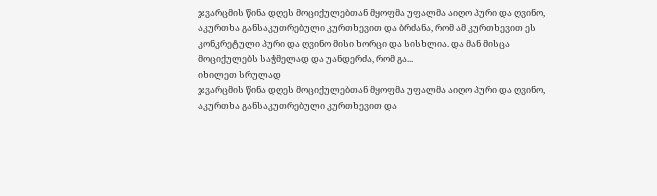ჯვარცმის წინა დღეს მოციქულებთან მყოფმა უფალმა აიღო პური და ღვინო, აკურთხა განსაკუთრებული კურთხევით და ბრძანა, რომ ამ კურთხევით ეს კონკრეტული პური და ღვინო მისი ხორცი და სისხლია. და მან მისცა მოციქულებს საჭმელად და უანდერძა, რომ გა...
იხილეთ სრულად
ჯვარცმის წინა დღეს მოციქულებთან მყოფმა უფალმა აიღო პური და ღვინო, აკურთხა განსაკუთრებული კურთხევით და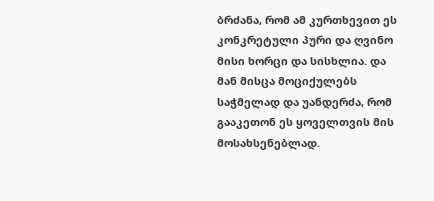ბრძანა, რომ ამ კურთხევით ეს კონკრეტული პური და ღვინო მისი ხორცი და სისხლია. და მან მისცა მოციქულებს საჭმელად და უანდერძა, რომ გააკეთონ ეს ყოველთვის მის მოსახსენებლად.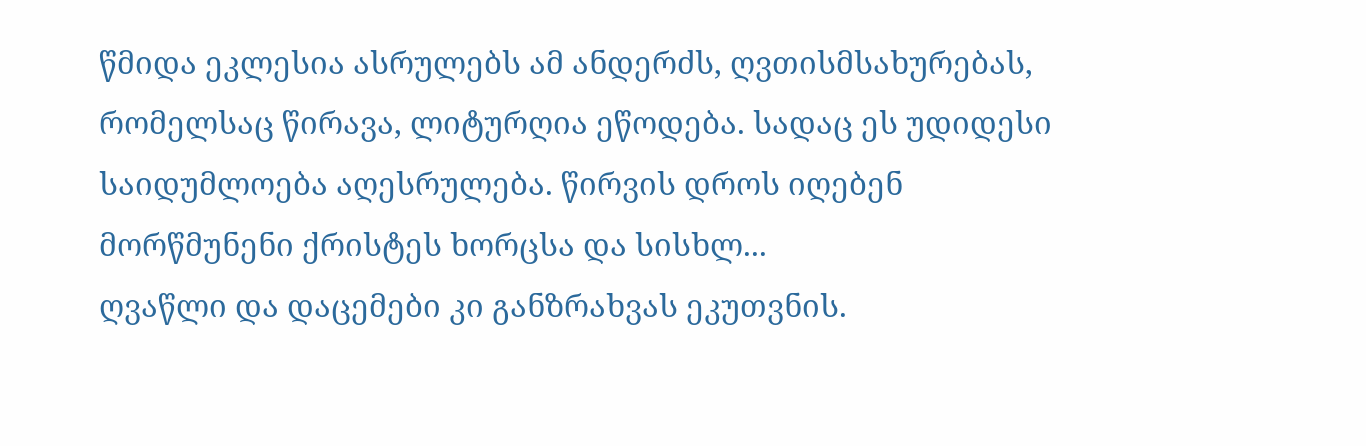წმიდა ეკლესია ასრულებს ამ ანდერძს, ღვთისმსახურებას, რომელსაც წირავა, ლიტურღია ეწოდება. სადაც ეს უდიდესი საიდუმლოება აღესრულება. წირვის დროს იღებენ მორწმუნენი ქრისტეს ხორცსა და სისხლ...
ღვაწლი და დაცემები კი განზრახვას ეკუთვნის.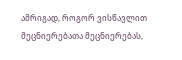ამრიგად, როგორ ვისწავლით მეცნიერებათა მეცნიერებას,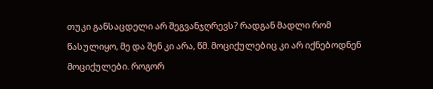თუკი განსაცდელი არ შეგვანჯღრევს? რადგან მადლი რომ წასულიყო, მე და შენ კი არა, წმ. მოციქულებიც კი არ იქნებოდნენ მოციქულები. როგორ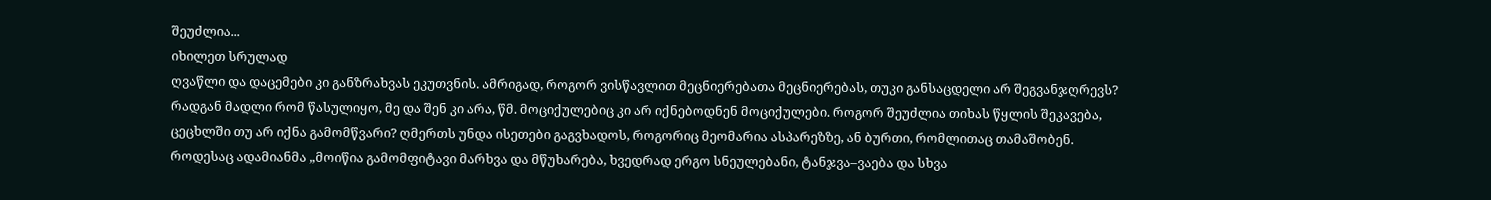შეუძლია...
იხილეთ სრულად
ღვაწლი და დაცემები კი განზრახვას ეკუთვნის. ამრიგად, როგორ ვისწავლით მეცნიერებათა მეცნიერებას, თუკი განსაცდელი არ შეგვანჯღრევს? რადგან მადლი რომ წასულიყო, მე და შენ კი არა, წმ. მოციქულებიც კი არ იქნებოდნენ მოციქულები. როგორ შეუძლია თიხას წყლის შეკავება, ცეცხლში თუ არ იქნა გამომწვარი? ღმერთს უნდა ისეთები გაგვხადოს, როგორიც მეომარია ასპარეზზე, ან ბურთი, რომლითაც თამაშობენ.
როდესაც ადამიანმა „მოიწია გამომფიტავი მარხვა და მწუხარება, ხვედრად ერგო სნეულებანი, ტანჯვა–ვაება და სხვა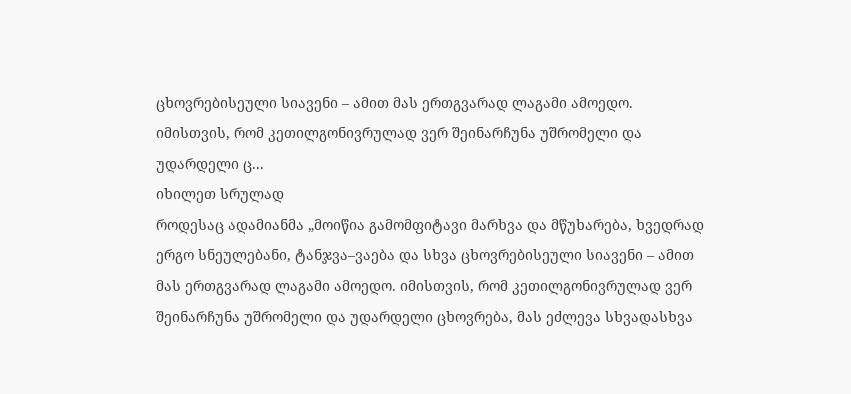ცხოვრებისეული სიავენი – ამით მას ერთგვარად ლაგამი ამოედო. იმისთვის, რომ კეთილგონივრულად ვერ შეინარჩუნა უშრომელი და უდარდელი ც...
იხილეთ სრულად
როდესაც ადამიანმა „მოიწია გამომფიტავი მარხვა და მწუხარება, ხვედრად ერგო სნეულებანი, ტანჯვა–ვაება და სხვა ცხოვრებისეული სიავენი – ამით მას ერთგვარად ლაგამი ამოედო. იმისთვის, რომ კეთილგონივრულად ვერ შეინარჩუნა უშრომელი და უდარდელი ცხოვრება, მას ეძლევა სხვადასხვა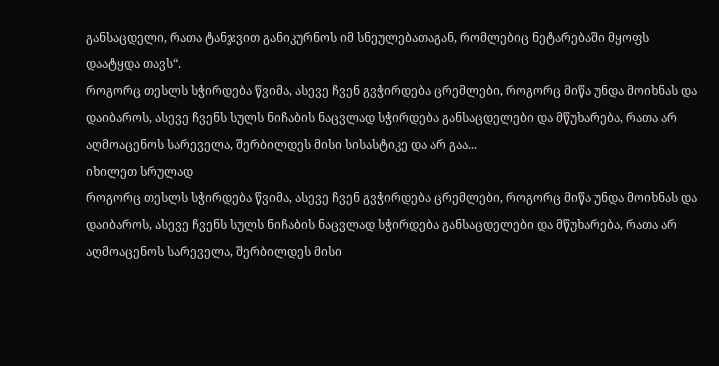განსაცდელი, რათა ტანჯვით განიკურნოს იმ სნეულებათაგან, რომლებიც ნეტარებაში მყოფს დაატყდა თავს“.
როგორც თესლს სჭირდება წვიმა, ასევე ჩვენ გვჭირდება ცრემლები, როგორც მიწა უნდა მოიხნას და დაიბაროს, ასევე ჩვენს სულს ნიჩაბის ნაცვლად სჭირდება განსაცდელები და მწუხარება, რათა არ აღმოაცენოს სარეველა, შერბილდეს მისი სისასტიკე და არ გაა...
იხილეთ სრულად
როგორც თესლს სჭირდება წვიმა, ასევე ჩვენ გვჭირდება ცრემლები, როგორც მიწა უნდა მოიხნას და დაიბაროს, ასევე ჩვენს სულს ნიჩაბის ნაცვლად სჭირდება განსაცდელები და მწუხარება, რათა არ აღმოაცენოს სარეველა, შერბილდეს მისი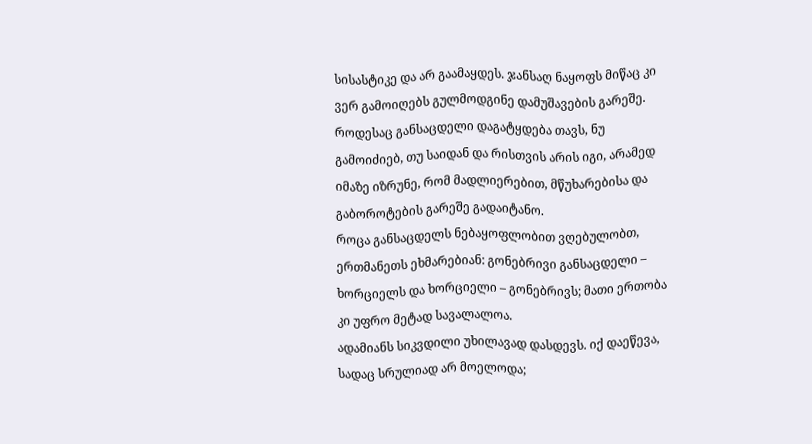სისასტიკე და არ გაამაყდეს. ჯანსაღ ნაყოფს მიწაც კი ვერ გამოიღებს გულმოდგინე დამუშავების გარეშე.
როდესაც განსაცდელი დაგატყდება თავს, ნუ გამოიძიებ, თუ საიდან და რისთვის არის იგი, არამედ იმაზე იზრუნე, რომ მადლიერებით, მწუხარებისა და გაბოროტების გარეშე გადაიტანო.
როცა განსაცდელს ნებაყოფლობით ვღებულობთ, ერთმანეთს ეხმარებიან: გონებრივი განსაცდელი – ხორციელს და ხორციელი – გონებრივს; მათი ერთობა კი უფრო მეტად სავალალოა.
ადამიანს სიკვდილი უხილავად დასდევს. იქ დაეწევა, სადაც სრულიად არ მოელოდა;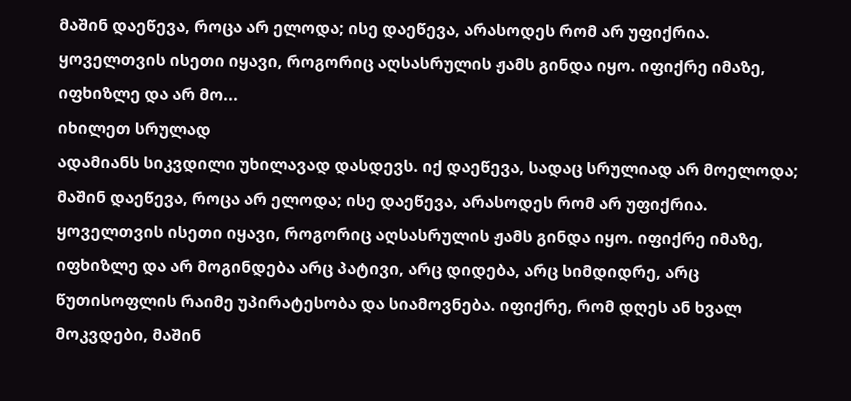მაშინ დაეწევა, როცა არ ელოდა; ისე დაეწევა, არასოდეს რომ არ უფიქრია. ყოველთვის ისეთი იყავი, როგორიც აღსასრულის ჟამს გინდა იყო. იფიქრე იმაზე, იფხიზლე და არ მო...
იხილეთ სრულად
ადამიანს სიკვდილი უხილავად დასდევს. იქ დაეწევა, სადაც სრულიად არ მოელოდა; მაშინ დაეწევა, როცა არ ელოდა; ისე დაეწევა, არასოდეს რომ არ უფიქრია. ყოველთვის ისეთი იყავი, როგორიც აღსასრულის ჟამს გინდა იყო. იფიქრე იმაზე, იფხიზლე და არ მოგინდება არც პატივი, არც დიდება, არც სიმდიდრე, არც წუთისოფლის რაიმე უპირატესობა და სიამოვნება. იფიქრე, რომ დღეს ან ხვალ მოკვდები, მაშინ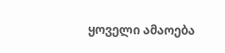ყოველი ამაოება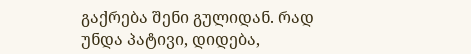გაქრება შენი გულიდან. რად უნდა პატივი, დიდება,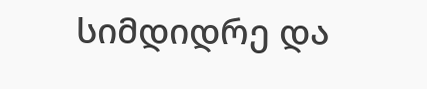სიმდიდრე და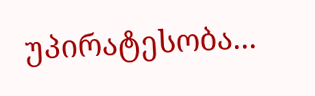უპირატესობა...